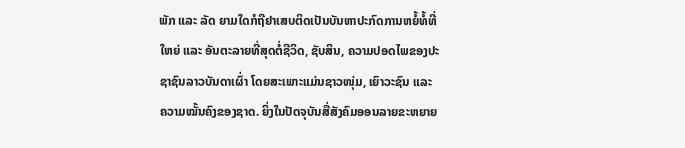ພັກ ແລະ ລັດ ຍາມໃດກໍຖືຢາເສບຕິດເປັນບັນຫາປະກົດການຫຍໍ້ທໍ້ທີ່ໃຫຍ່ ແລະ ອັນຕະລາຍທີ່ສຸດຕໍ່ຊີວິດ, ຊັບສິນ, ຄວາມປອດໄພຂອງປະຊາຊົນລາວບັນດາເຜົ່າ ໂດຍສະເພາະແມ່ນຊາວໜຸ່ມ, ເຍົາວະຊົນ ແລະ ຄວາມໝັ້ນຄົງຂອງຊາດ. ຍິ່ງໃນປັດຈຸບັນສື່ສັງຄົມອອນລາຍຂະຫຍາຍ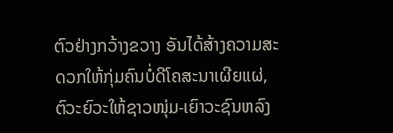ຕົວຢ່າງກວ້າງຂວາງ ອັນໄດ້ສ້າງຄວາມສະດວກໃຫ້ກຸ່ມຄົນບໍ່ດີໂຄສະນາເຜີຍແຜ່, ຕົວະຍົວະໃຫ້ຊາວໜຸ່ມ-ເຍົາວະຊົນຫລົງ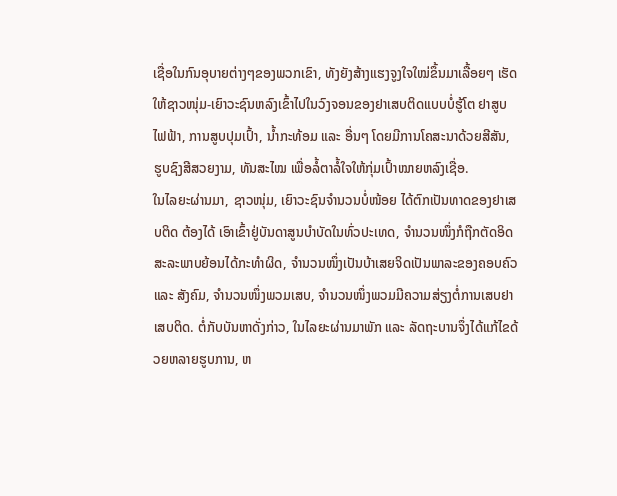ເຊື່ອໃນກົນອຸບາຍຕ່າງໆຂອງພວກເຂົາ, ທັງຍັງສ້າງແຮງຈູງໃຈໃໝ່ຂຶ້ນມາເລື້ອຍໆ ເຮັດໃຫ້ຊາວໜຸ່ມ-ເຍົາວະຊົນຫລົງເຂົ້າໄປໃນວົງຈອນຂອງຢາເສບຕິດແບບບໍ່ຮູ້ໂຕ ຢາສູບໄຟຟ້າ, ການສູບປຸມເປົ້າ, ນໍ້າກະທ້ອມ ແລະ ອື່ນໆ ໂດຍມີການໂຄສະນາດ້ວຍສີສັນ, ຮູບຊົງສີສວຍງາມ, ທັນສະໄໝ ເພື່ອລໍ້ຕາລໍ້ໃຈໃຫ້ກຸ່ມເປົ້າໝາຍຫລົງເຊື່ອ.
ໃນໄລຍະຜ່ານມາ, ຊາວໜຸ່ມ, ເຍົາວະຊົນຈຳນວນບໍ່ໜ້ອຍ ໄດ້ຕົກເປັນທາດຂອງຢາເສບຕິດ ຕ້ອງໄດ້ ເອົາເຂົ້າຢູ່ບັນດາສູນບຳບັດໃນທົ່ວປະເທດ, ຈຳນວນໜຶ່ງກໍຖືກຕັດອິດສະລະພາບຍ້ອນໄດ້ກະທຳຜິດ, ຈຳນວນໜຶ່ງເປັນບ້າເສຍຈິດເປັນພາລະຂອງຄອບຄົວ ແລະ ສັງຄົມ, ຈຳນວນໜຶ່ງພວມເສບ, ຈຳນວນໜຶ່ງພວມມີຄວາມສ່ຽງຕໍ່ການເສບຢາເສບຕິດ. ຕໍ່ກັບບັນຫາດັ່ງກ່າວ, ໃນໄລຍະຜ່ານມາພັກ ແລະ ລັດຖະບານຈຶ່ງໄດ້ແກ້ໄຂດ້ວຍຫລາຍຮູບການ, ຫ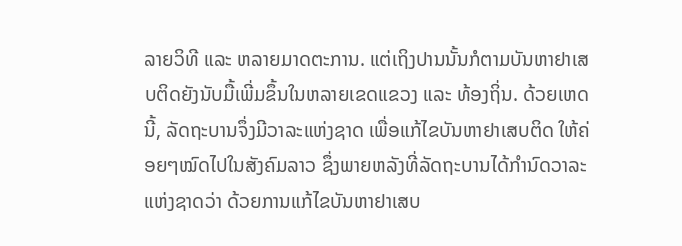ລາຍວິທີ ແລະ ຫລາຍມາດຕະການ. ແຕ່ເຖິງປານນັ້ນກໍຕາມບັນຫາຢາເສບຕິດຍັງນັບມື້ເພີ່ມຂຶ້ນໃນຫລາຍເຂດແຂວງ ແລະ ທ້ອງຖິ່ນ. ດ້ວຍເຫດນີ້, ລັດຖະບານຈຶ່ງມີວາລະແຫ່ງຊາດ ເພື່ອແກ້ໄຂບັນຫາຢາເສບຕິດ ໃຫ້ຄ່ອຍໆໝົດໄປໃນສັງຄົມລາວ ຊຶ່ງພາຍຫລັງທີ່ລັດຖະບານໄດ້ກໍານົດວາລະແຫ່ງຊາດວ່າ ດ້ວຍການແກ້ໄຂບັນຫາຢາເສບ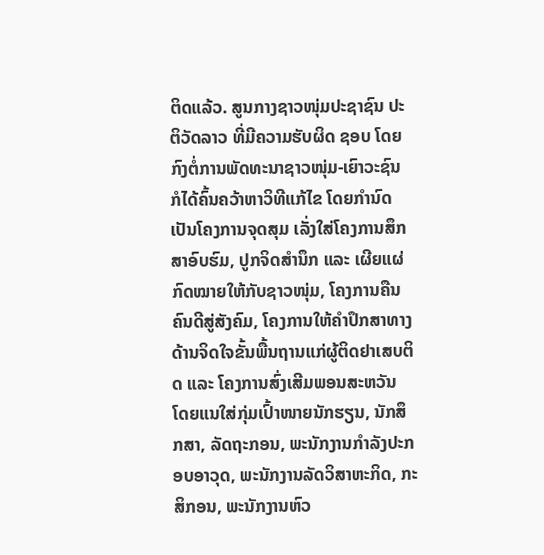ຕິດແລ້ວ. ສູນກາງຊາວໜຸ່ມປະຊາຊົນ ປະຕິວັດລາວ ທີ່ມີຄວາມຮັບຜິດ ຊອບ ໂດຍກົງຕໍ່ການພັດທະນາຊາວໜຸ່ມ-ເຍົາວະຊົນ ກໍໄດ້ຄົ້ນຄວ້າຫາວິທີແກ້ໄຂ ໂດຍກໍານົດເປັນໂຄງການຈຸດສຸມ ເລັ່ງໃສ່ໂຄງການສຶກສາອົບຮົມ, ປູກຈິດສຳນຶກ ແລະ ເຜີຍແຜ່ກົດໝາຍໃຫ້ກັບຊາວໜຸ່ມ, ໂຄງການຄືນຄົນດີສູ່ສັງຄົມ, ໂຄງການໃຫ້ຄຳປຶກສາທາງດ້ານຈິດໃຈຂັ້ນພື້ນຖານແກ່ຜູ້ຕິດຢາເສບຕິດ ແລະ ໂຄງການສົ່ງເສີມພອນສະຫວັນ ໂດຍແນໃສ່ກຸ່ມເປົ້າໜາຍນັກຮຽນ, ນັກສຶກສາ, ລັດຖະກອນ, ພະນັກງານກຳລັງປະກອບອາວຸດ, ພະນັກງານລັດວິສາຫະກິດ, ກະສິກອນ, ພະນັກງານຫົວ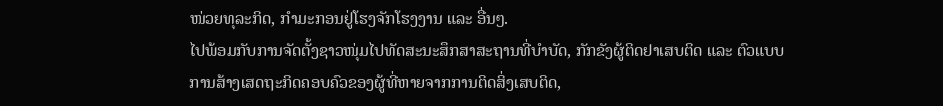ໜ່ວຍທຸລະກິດ, ກຳມະກອນຢູ່ໂຮງຈັກໂຮງງານ ແລະ ອື່ນໆ.
ໄປພ້ອມກັບການຈັດຕັ້ງຊາວໜຸ່ມໄປທັດສະນະສຶກສາສະຖານທີ່ບຳບັດ, ກັກຂັງຜູ້ຕິດຢາເສບຕິດ ແລະ ຕົວແບບການສ້າງເສດຖະກິດຄອບຄົວຂອງຜູ້ທີ່ຫາຍຈາກການຕິດສິ່ງເສບຕິດ,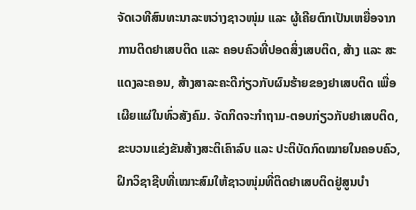ຈັດເວທີສົນທະນາລະຫວ່າງຊາວໜຸ່ມ ແລະ ຜູ້ເຄີຍຕົກເປັນເຫຍື່ອຈາກການຕິດຢາເສບຕິດ ແລະ ຄອບຄົວທີ່ປອດສິ່ງເສບຕິດ, ສ້າງ ແລະ ສະແດງລະຄອນ, ສ້າງສາລະຄະດີກ່ຽວກັບຜົນຮ້າຍຂອງຢາເສບຕິດ ເພື່ອເຜີຍແຜ່ໃນທົ່ວສັງຄົມ. ຈັດກິດຈະກຳຖາມ-ຕອບກ່ຽວກັບຢາເສບຕິດ, ຂະບວນແຂ່ງຂັນສ້າງສະຕິເຄົາລົບ ແລະ ປະຕິບັດກົດໝາຍໃນຄອບຄົວ, ຝຶກວິຊາຊີບທີ່ເໝາະສົມໃຫ້ຊາວໜຸ່ມທີ່ຕິດຢາເສບຕິດຢູ່ສູນບຳ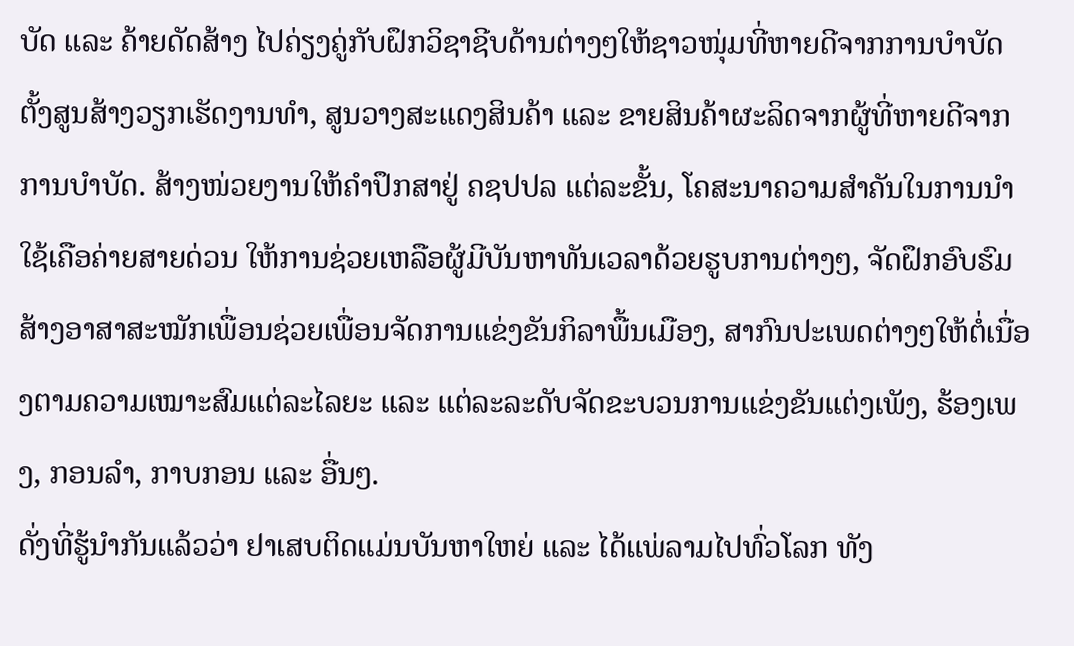ບັດ ແລະ ຄ້າຍດັດສ້າງ ໄປຄ່ຽງຄູ່ກັບຝຶກວິຊາຊີບດ້ານຕ່າງໆໃຫ້ຊາວໜຸ່ມທີ່ຫາຍດີຈາກການບຳບັດຕັ້ງສູນສ້າງວຽກເຮັດງານທຳ, ສູນວາງສະແດງສິນຄ້າ ແລະ ຂາຍສິນຄ້າຜະລິດຈາກຜູ້ທີ່ຫາຍດີຈາກການບຳບັດ. ສ້າງໜ່ວຍງານໃຫ້ຄຳປຶກສາຢູ່ ຄຊປປລ ແຕ່ລະຂັ້ນ, ໂຄສະນາຄວາມສຳຄັນໃນການນຳໃຊ້ເຄືອຄ່າຍສາຍດ່ວນ ໃຫ້ການຊ່ວຍເຫລືອຜູ້ມີບັນຫາທັນເວລາດ້ວຍຮູບການຕ່າງໆ, ຈັດຝຶກອົບຮົມສ້າງອາສາສະໝັກເພື່ອນຊ່ວຍເພື່ອນຈັດການແຂ່ງຂັນກິລາພື້ນເມືອງ, ສາກົນປະເພດຕ່າງໆໃຫ້ຕໍ່ເນື່ອງຕາມຄວາມເໝາະສົມແຕ່ລະໄລຍະ ແລະ ແຕ່ລະລະດັບຈັດຂະບວນການແຂ່ງຂັນແຕ່ງເພັງ, ຮ້ອງເພງ, ກອນລຳ, ກາບກອນ ແລະ ອື່ນໆ.
ດັ່ງທີ່ຮູ້ນໍາກັນແລ້ວວ່າ ຢາເສບຕິດແມ່ນບັນຫາໃຫຍ່ ແລະ ໄດ້ແພ່ລາມໄປທົ່ວໂລກ ທັງ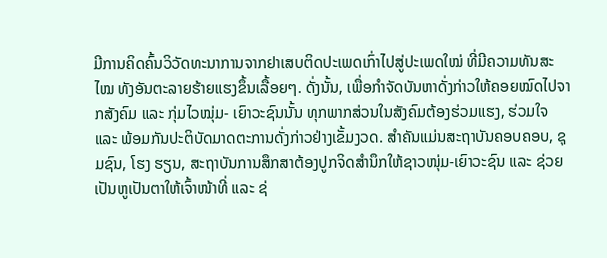ມີການຄິດຄົ້ນວິວັດທະນາການຈາກຢາເສບຕິດປະເພດເກົ່າໄປສູ່ປະເພດໃໝ່ ທີ່ມີຄວາມທັນສະໄໝ ທັງອັນຕະລາຍຮ້າຍແຮງຂຶ້ນເລື້ອຍໆ. ດັ່ງນັ້ນ, ເພື່ອກຳຈັດບັນຫາດັ່ງກ່າວໃຫ້ຄອຍໝົດໄປຈາກສັງຄົມ ແລະ ກຸ່ມໄວໝຸ່ມ- ເຍົາວະຊົນນັ້ນ ທຸກພາກສ່ວນໃນສັງຄົມຕ້ອງຮ່ວມແຮງ, ຮ່ວມໃຈ ແລະ ພ້ອມກັນປະຕິບັດມາດຕະການດັ່ງກ່າວຢ່າງເຂັ້ມງວດ. ສຳຄັນແມ່ນສະຖາບັນຄອບຄອບ, ຊຸມຊົນ, ໂຮງ ຮຽນ, ສະຖາບັນການສຶກສາຕ້ອງປູກຈິດສຳນຶກໃຫ້ຊາວໜຸ່ມ-ເຍົາວະຊົນ ແລະ ຊ່ວຍເປັນຫູເປັນຕາໃຫ້ເຈົ້າໜ້າທີ່ ແລະ ຊ່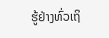ຮູ້ຢ່າງທົ່ວເຖິ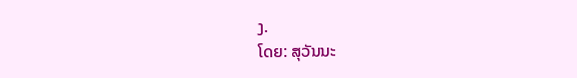ງ.
ໂດຍ: ສຸວັນນະ